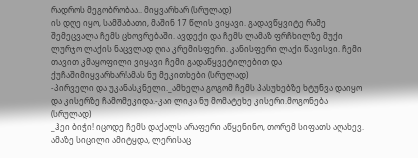რადროს მეგობრობაა.. მიყვარხარ (სრულად)
ის დღე იყო, სამშაბათი, მაშინ 17 წლის ვიყავი. გადავწყვიტე რამე შემეცვალა ჩემს ცხოვრებაში. ავდექი და ჩემს ლამაზ ფრჩხილზე მუქი ლურჯო ლაქის ნაცვლად ღია კრემისფერი. კანისფერი ლაქი წავისვი. ჩემი თავით კმაყოფილი ვიყავი ჩემი გადაწყვეტილებით და ქუჩაშიმიყვარხარ!ამას ნუ მეკითხები (სრულად)
-პირველი და უკანასკნელი._ამხელა გოგომ ჩემს პასუხებზე ხტუნვა დაიყო და კისერზე ჩამომეკიდა.-კაი ლიკა ნუ მომატეხე კისერი.მოგონება (სრულად)
_ჰეი ბიჭი! იცოდე ჩემს დაქალს არაფერი აწყენინო, თორემ სიფათს აღახევ. ამაზე სიცილი ამიტყდა, ლერისაც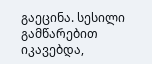გაეცინა. სესილი გამწარებით იკავებდა,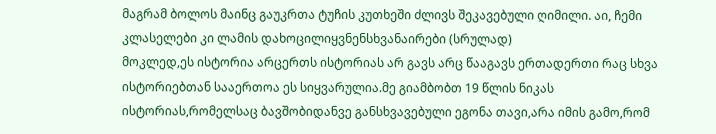მაგრამ ბოლოს მაინც გაუკრთა ტუჩის კუთხეში ძლივს შეკავებული ღიმილი. აი, ჩემი კლასელები კი ლამის დახოცილიყვნენსხვანაირები (სრულად)
მოკლედ,ეს ისტორია არცერთს ისტორიას არ გავს არც წააგავს ერთადერთი რაც სხვა ისტორიებთან სააერთოა ეს სიყვარულია.მე გიამბობთ 19 წლის ნიკას ისტორიას,რომელსაც ბავშობიდანვე განსხვავებული ეგონა თავი,არა იმის გამო,რომ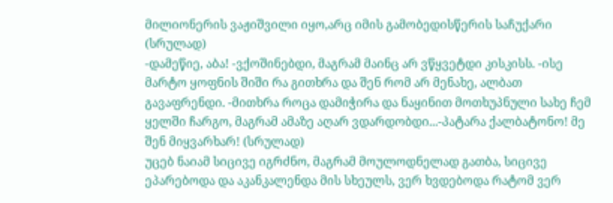მილიონერის ვაჟიშვილი იყო,არც იმის გამობედისწერის საჩუქარი (სრულად)
-დამეწიე, აბა! -ვქოშინებდი, მაგრამ მაინც არ ვწყვეტდი კისკისს. -ისე მარტო ყოფნის შიში რა გითხრა და შენ რომ არ მენახე, ალბათ გავაფრენდი. -მითხრა როცა დამიჭირა და ნაყინით მოთხუპნული სახე ჩემ ყელში ჩარგო, მაგრამ ამაზე აღარ ვდარდობდი...-პატარა ქალბატონო! მე შენ მიყვარხარ! (სრულად)
უცებ ნაიამ სიცივე იგრძნო, მაგრამ მოულოდნელად გათბა, სიცივე ეპარებოდა და აკანკალენდა მის სხეულს, ვერ ხვდებოდა რატომ ვერ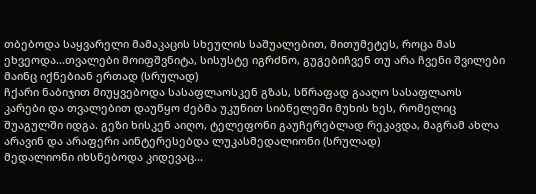თბებოდა საყვარელი მამაკაცის სხეულის საშუალებით, მითუმეტეს, როცა მას ეხვეოდა...თვალები მოიფშვნიტა, სისუსტე იგრძნო, გუგებიჩვენ თუ არა ჩვენი შვილები მაინც იქნებიან ერთად (სრულად)
ჩქარი ნაბიჯით მიუყვებოდა სასაფლაოსკენ გზას, სწრაფად გააღო სასაფლაოს კარები და თვალებით დაუწყო ძებმა უკუნით სიბნელეში მუხის ხეს, რომელიც შუაგულში იდგა. გეზი ხისკენ აიღო, ტელეფონი გაუჩერებლად რეკავდა, მაგრამ ახლა არავინ და არაფერი აინტერესებდა ლუკასმედალიონი (სრულად)
მედალიონი იხსნებოდა კიდევაც...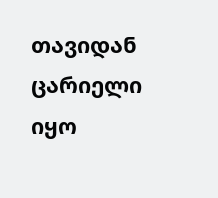თავიდან ცარიელი იყო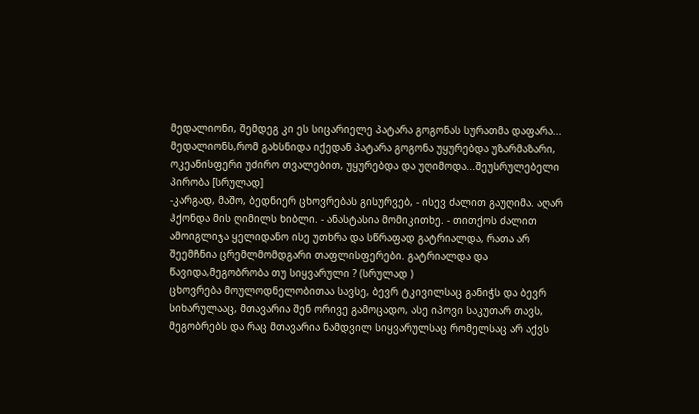მედალიონი, შემდეგ კი ეს სიცარიელე პატარა გოგონას სურათმა დაფარა... მედალიონს,რომ გახსნიდა იქედან პატარა გოგონა უყურებდა უზარმაზარი, ოკეანისფერი უძირო თვალებით, უყურებდა და უღიმოდა...შეუსრულებელი პირობა [სრულად]
-კარგად, მაშო, ბედნიერ ცხოვრებას გისურვებ, - ისევ ძალით გაუღიმა. აღარ ჰქონდა მის ღიმილს ხიბლი. - ანასტასია მომიკითხე. - თითქოს ძალით ამოიგლიჯა ყელიდანო ისე უთხრა და სწრაფად გატრიალდა, რათა არ შეემჩნია ცრემლმომდგარი თაფლისფერები. გატრიალდა და წავიდა,მეგობრობა თუ სიყვარული ? (სრულად )
ცხოვრება მოულოდნელობითაა სავსე, ბევრ ტკივილსაც განიჭს და ბევრ სიხარულააც, მთავარია შენ ორივე გამოცადო, ასე იპოვი საკუთარ თავს, მეგობრებს და რაც მთავარია ნამდვილ სიყვარულსაც რომელსაც არ აქვს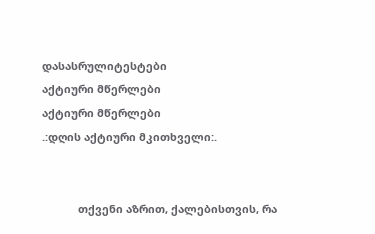დასასრულიტესტები
აქტიური მწერლები
აქტიური მწერლები
.:დღის აქტიური მკითხველი:.


            თქვენი აზრით, ქალებისთვის, რა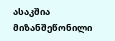ასაკშია მიზანშეწონილი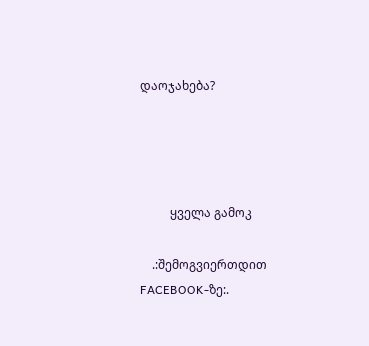დაოჯახება?




          ყველა გამოკ

    .:შემოგვიერთდით FACEBOOK-ზე:.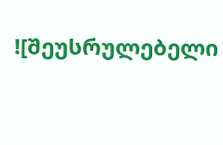![შეუსრულებელი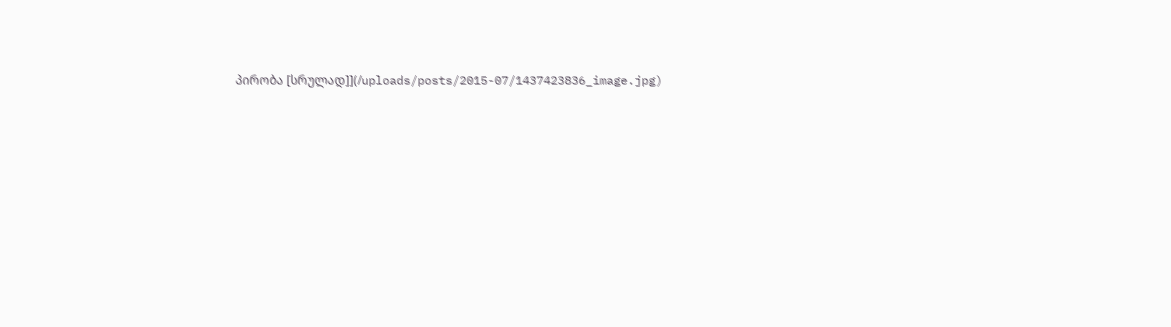პირობა [სრულად]](/uploads/posts/2015-07/1437423836_image.jpg)